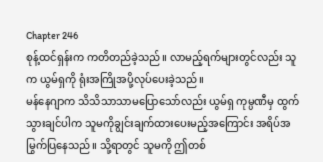Chapter 246
စုန့်ထင်ရှန်းက ကတိတည်ခဲ့သည်။ လာမည့်ရက်များတွင်လည်း သူက ယွမ်ရှကို ရုံးအကြိုအပို့လုပ်ပေးခဲ့သည်။
မန်နေဂျာက သိသိသာသာမပြောသော်လည်း ယွမ်ရှ ကုမ္ပဏီမှ ထွက်သွားချင်ပါက သူမကိုချွင်းချက်ထားပေးမည့်အကြောင်း အရိပ်အမြွက်ပြနေသည်။ သို့ရာတွင် သူမကို ဤတစ်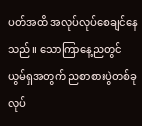ပတ်အထိ အလုပ်လုပ်စေချင်နေသည်။ သောကြာနေ့ညတွင် ယွမ်ရှအတွက် ညစာစားပွဲတစ်ခုလုပ်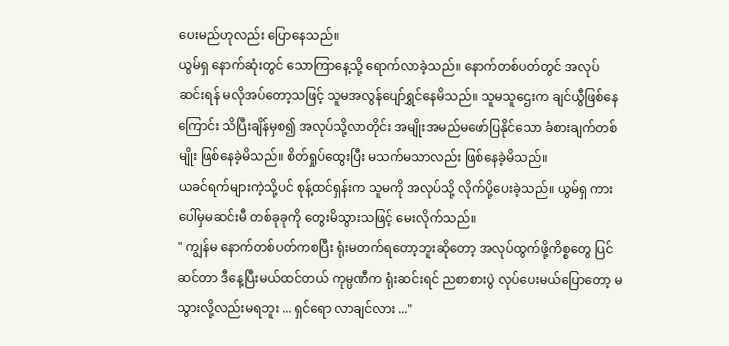ပေးမည်ဟုလည်း ပြောနေသည်။
ယွမ်ရှ နောက်ဆုံးတွင် သောကြာနေ့သို့ ရောက်လာခဲ့သည်။ နောက်တစ်ပတ်တွင် အလုပ်ဆင်းရန် မလိုအပ်တော့သဖြင့် သူမအလွန်ပျော်ရွှင်နေမိသည်။ သူမသူဌေးက ချင်ယွီဖြစ်နေကြောင်း သိပြီးချိန်မှစ၍ အလုပ်သို့လာတိုင်း အမျိုးအမည်မဖော်ပြနိုင်သော ခံစားချက်တစ်မျိုး ဖြစ်နေခဲ့မိသည်။ စိတ်ရှုပ်ထွေးပြီး မသက်မသာလည်း ဖြစ်နေခဲ့မိသည်။
ယခင်ရက်များကဲ့သို့ပင် စုန့်ထင်ရှန်းက သူမကို အလုပ်သို့ လိုက်ပို့ပေးခဲ့သည်။ ယွမ်ရှ ကားပေါ်မှမဆင်းမီ တစ်ခုခုကို တွေးမိသွားသဖြင့် မေးလိုက်သည်။
" ကျွန်မ နောက်တစ်ပတ်ကစပြီး ရုံးမတက်ရတော့ဘူးဆိုတော့ အလုပ်ထွက်ဖို့ကိစ္စတွေ ပြင်ဆင်တာ ဒီနေ့ပြီးမယ်ထင်တယ် ကုမ္ပဏီက ရုံးဆင်းရင် ညစာစားပွဲ လုပ်ပေးမယ်ပြောတော့ မသွားလို့လည်းမရဘူး ... ရှင်ရော လာချင်လား ..."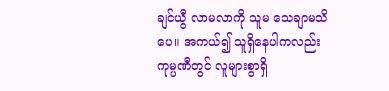ချင်ယွီ လာမလာကို သူမ သေချာမသိပေ။ အကယ်၍ သူရှိနေပါကလည်း ကုမ္ပဏီတွင် လူများစွာရှိ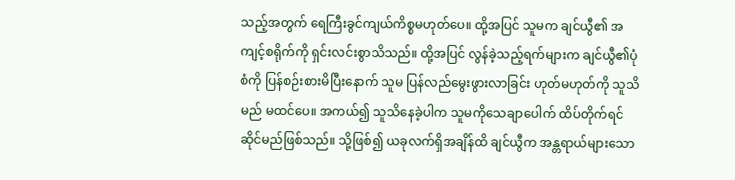သည့်အတွက် ရေကြီးခွင်ကျယ်ကိစ္စမဟုတ်ပေ။ ထို့အပြင် သူမက ချင်ယွီ၏ အကျင့်စရိုက်ကို ရှင်းလင်းစွာသိသည်။ ထို့အပြင် လွန်ခဲ့သည့်ရက်များက ချင်ယွီ၏ပုံစံကို ပြန်စဉ်းစားမိပြီးနောက် သူမ ပြန်လည်မွေးဖွားလာခြင်း ဟုတ်မဟုတ်ကို သူသိမည် မထင်ပေ။ အကယ်၍ သူသိနေခဲ့ပါက သူမကိုသေချာပေါက် ထိပ်တိုက်ရင်ဆိုင်မည်ဖြစ်သည်။ သို့ဖြစ်၍ ယခုလက်ရှိအချိန်ထိ ချင်ယွီက အန္တရာယ်များသော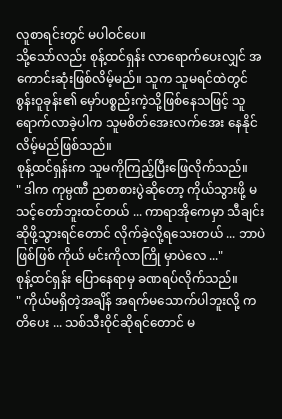လူစာရင်းတွင် မပါဝင်ပေ။
သို့သော်လည်း စုန့်ထင်ရှန်း လာရောက်ပေးလျှင် အကောင်းဆုံးဖြစ်လိမ့်မည်။ သူက သူမရင်ထဲတွင် စွန်းဝူခုန်း၏ မှော်ပစ္စည်းကဲ့သို့ဖြစ်နေသဖြင့် သူရောက်လာခဲ့ပါက သူမစိတ်အေးလက်အေး နေနိုင်လိမ့်မည်ဖြစ်သည်။
စုန့်ထင်ရှန်းက သူမကိုကြည့်ပြီးဖြေလိုက်သည်။
" ဒါက ကုမ္ပဏီ ညစာစားပွဲဆိုတော့ ကိုယ်သွားဖို့ မသင့်တော်ဘူးထင်တယ် ... ကာရာအိုကေမှာ သီချင်းဆိုဖို့သွားရင်တောင် လိုက်ခဲ့လို့ရသေးတယ် ... ဘာပဲဖြစ်ဖြစ် ကိုယ် မင်းကိုလာကြို မှာပဲလေ ..."
စုန့်ထင်ရှန်း ပြောနေရာမှ ခဏရပ်လိုက်သည်။
" ကိုယ်မရှိတဲ့အချိန် အရက်မသောက်ပါဘူးလို့ ကတိပေး ... သစ်သီးဝိုင်ဆိုရင်တောင် မ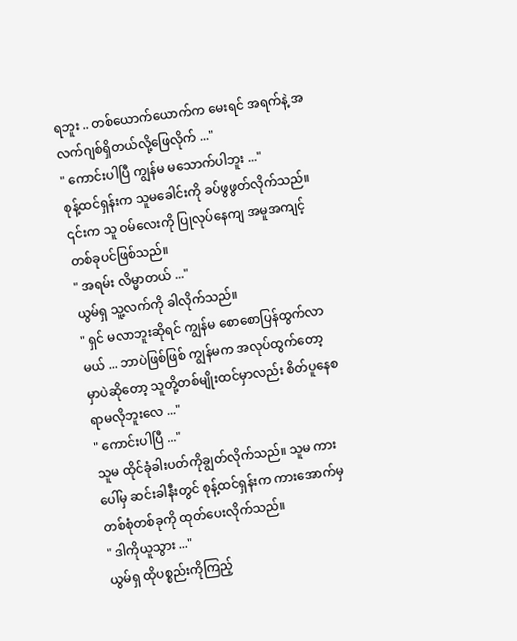ရဘူး .. တစ်ယောက်ယောက်က မေးရင် အရက်နဲ့ အလက်ဂျစ်ရှိတယ်လို့ဖြေလိုက် ..."
" ကောင်းပါပြီ ကျွန်မ မသောက်ပါဘူး ..."
စုန့်ထင်ရှန်းက သူမခေါင်းကို ခပ်ဖွဖွတ်လိုက်သည်။ ၎င်းက သူ ဝမ်လေးကို ပြုလုပ်နေကျ အမူအကျင့်တစ်ခုပင်ဖြစ်သည်။
" အရမ်း လိမ္မာတယ် ..."
ယွမ်ရှ သူ့လက်ကို ခါလိုက်သည်။
" ရှင် မလာဘူးဆိုရင် ကျွန်မ စောစောပြန်ထွက်လာမယ် ... ဘာပဲဖြစ်ဖြစ် ကျွန်မက အလုပ်ထွက်တော့မှာပဲဆိုတော့ သူတို့တစ်မျိုးထင်မှာလည်း စိတ်ပူနေစရာမလိုဘူးလေ ..."
" ကောင်းပါပြီ ..."
သူမ ထိုင်ခုံခါးပတ်ကိုချွတ်လိုက်သည်။ သူမ ကားပေါ်မှ ဆင်းခါနီးတွင် စုန့်ထင်ရှန်းက ကားအောက်မှ တစ်စုံတစ်ခုကို ထုတ်ပေးလိုက်သည်။
" ဒါကိုယူသွား ..."
ယွမ်ရှ ထိုပစ္စည်းကိုကြည့်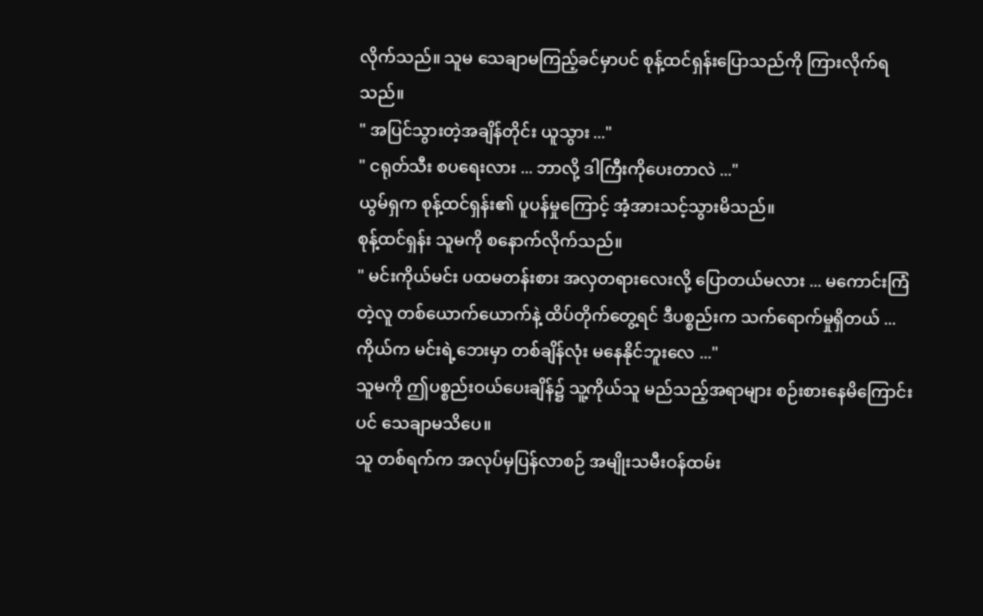လိုက်သည်။ သူမ သေချာမကြည့်ခင်မှာပင် စုန့်ထင်ရှန်းပြောသည်ကို ကြားလိုက်ရသည်။
" အပြင်သွားတဲ့အချိန်တိုင်း ယူသွား ..."
" ငရုတ်သီး စပရေးလား ... ဘာလို့ ဒါကြီးကိုပေးတာလဲ ..."
ယွမ်ရှက စုန့်ထင်ရှန်း၏ ပူပန်မှုကြောင့် အံ့အားသင့်သွားမိသည်။
စုန့်ထင်ရှန်း သူမကို စနောက်လိုက်သည်။
" မင်းကိုယ်မင်း ပထမတန်းစား အလှတရားလေးလို့ ပြောတယ်မလား ... မကောင်းကြံတဲ့လူ တစ်ယောက်ယောက်နဲ့ ထိပ်တိုက်တွေ့ရင် ဒီပစ္စည်းက သက်ရောက်မှုရှိတယ် ... ကိုယ်က မင်းရဲ့ဘေးမှာ တစ်ချိန်လုံး မနေနိုင်ဘူးလေ ..."
သူမကို ဤပစ္စည်းဝယ်ပေးချိန်၌ သူ့ကိုယ်သူ မည်သည့်အရာများ စဉ်းစားနေမိကြောင်းပင် သေချာမသိပေ။
သူ တစ်ရက်က အလုပ်မှပြန်လာစဉ် အမျိုးသမီးဝန်ထမ်း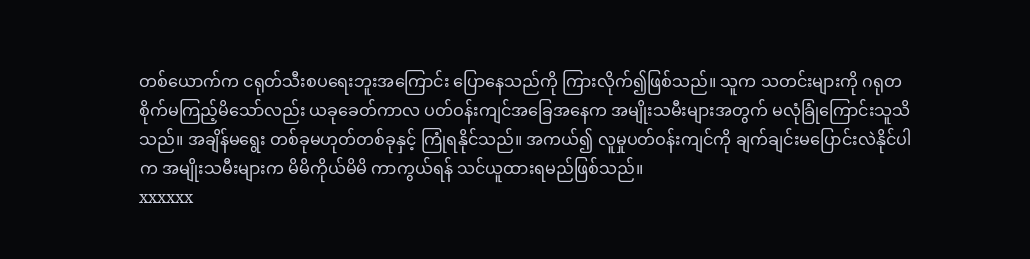တစ်ယောက်က ငရုတ်သီးစပရေးဘူးအကြောင်း ပြောနေသည်ကို ကြားလိုက်၍ဖြစ်သည်။ သူက သတင်းများကို ဂရုတစိုက်မကြည့်မိသော်လည်း ယခုခေတ်ကာလ ပတ်ဝန်းကျင်အခြေအနေက အမျိုးသမီးများအတွက် မလုံခြုံကြောင်းသူသိသည်။ အချိန်မရွေး တစ်ခုမဟုတ်တစ်ခုနှင့် ကြုံရနိုင်သည်။ အကယ်၍ လူမှုပတ်ဝန်းကျင်ကို ချက်ချင်းမပြောင်းလဲနိုင်ပါက အမျိုးသမီးများက မိမိကိုယ်မိမိ ကာကွယ်ရန် သင်ယူထားရမည်ဖြစ်သည်။
xxxxxx